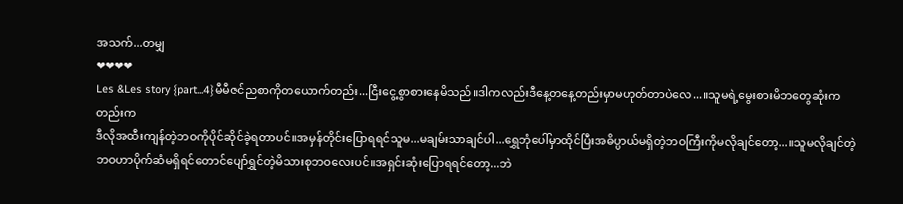အသက်...တမျှ
❤❤❤❤
Les &Les story {part...4}မီမီဇင်ညစာကိုတယောက်တည်း...ငြီးငွေ့စွာစားနေမိသည်။ဒါကလည်းဒီနေ့တနေ့တည်းမှာမဟုတ်တာပဲလေ...။သူမရဲ့မွေးစားမိဘတွေဆုံးကတည်းက
ဒီလိုအထီးကျန်တဲ့ဘဝကိုပိုင်ဆိုင်ခဲ့ရတာပင်။အမှန်တိုင်းပြောရရင်သူမ...မချမ်းသာချင်ပါ...ရွှေဘုံပေါ်မှာထိုင်ပြီးအဓိပ္ပာယ်မရှိတဲ့ဘဝကြီးကိုမလိုချင်တော့...။သူမလိုချင်တဲ့ဘဝဟာပိုက်ဆံမရှိရင်တောင်ပျော်ရွှင်တဲ့မိသားစုဘဝလေးပင်။အရှင်းဆုံးပြောရရင်တော့...ဘဲ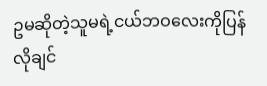ဥမဆိုတဲ့သူမရဲ့ငယ်ဘဝလေးကိုပြန်လိုချင်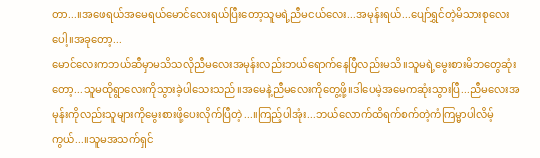တာ...။အဖေရယ်အမေရယ်မောင်လေးရယ်ပြီးတော့သူမရဲ့ညီမငယ်လေး...အမုန်းရယ်...ပျော်ရွှင်တဲ့မိသားစုလေးပေါ့။အခုတော့...
မောင်လေးကဘယ်ဆီမှာမသိသလိုညီမလေးအမုန်းလည်းဘယ်ရောက်နေပြီလည်းမသိ။သူမရဲ့မွေးစားမိဘတွေဆုံးတော့...သူမထိုရွာလေးကိုသွားခဲ့ပါသေးသည်။အမေနဲ့ညီမလေးကိုတွေ့ဖို့။ဒါပေမဲ့အမေကဆုံးသွားပြီ...ညီမလေးအမုန်းကိုလည်းသူများကိုမွေးစားဖို့ပေးလိုက်ပြီတဲ့...။ကြည့်ပါအုံး...ဘယ်လောက်ထိရက်စက်တဲ့ကံကြမ္မာပါလိမ့်ကွယ်...။သူမအသက်ရှင်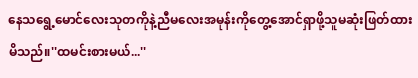နေသရွေ့မောင်လေးသုတကိုနဲ့ညီမလေးအမုန်းကိုတွေ့အောင်ရှာဖို့သူမဆုံးဖြတ်ထားမိသည်။''ထမင်းစားမယ်...''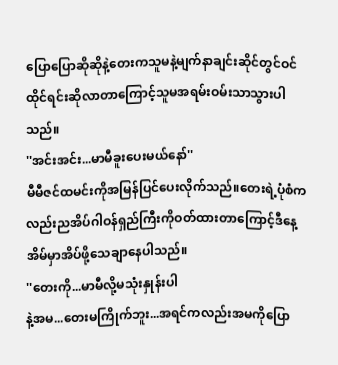ပြောပြောဆိုဆိုနဲ့တေးကသူမနဲ့မျက်နာချင်းဆိုင်တွင်ဝင်ထိုင်ရင်းဆိုလာတာကြောင့်သူမအရမ်းဝမ်းသာသွားပါသည်။
''အင်းအင်း...မာမီခူးပေးမယ်နော်''
မီမီဇင်ထမင်းကိုအမြန်ပြင်ပေးလိုက်သည်။တေးရဲ့ပုံစံကလည်းညအိပ်ဂါဝန်ရှည်ကြီးကိုဝတ်ထားတာကြောင့်ဒီနေ့အိမ်မှာအိပ်ဖို့သေချာနေပါသည်။
''တေးကို...မာမီလို့မသုံးနှုန်းပါ
နဲ့အမ...တေးမကြိုက်ဘူး...အရင်ကလည်းအမကိုပြော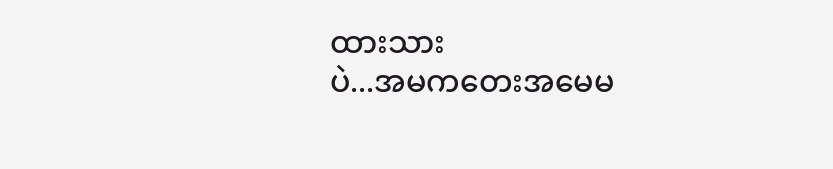ထားသား
ပဲ...အမကတေးအမေမ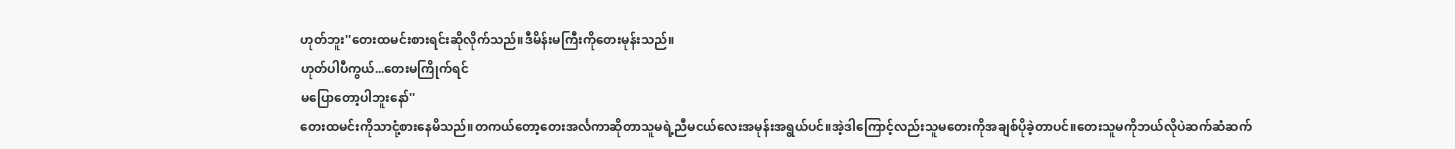ဟုတ်ဘူး''တေးထမင်းစားရင်းဆိုလိုက်သည်။ဒီမိန်းမကြီးကိုတေးမုန်းသည်။
ဟုတ်ပါပီကွယ်...တေးမကြိုက်ရင်
မပြောတော့ပါဘူးနော်''
တေးထမင်းကိုသာငုံ့စားနေမိသည်။တကယ်တော့တေးအင်္လကာဆိုတာသူမရဲ့ညီမငယ်လေးအမုန်းအရွယ်ပင်။အဲ့ဒါကြောင့်လည်းသူမတေးကိုအချစ်ပိုခဲ့တာပင်။တေးသူမကိုဘယ်လိုပဲဆက်ဆံဆက်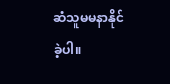ဆံသူမမနာနိုင်ခဲ့ပါ။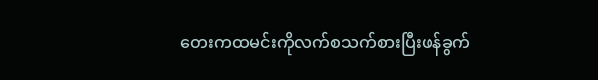တေးကထမင်းကိုလက်စသက်စားပြီးဖန်ခွက်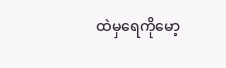ထဲမှရေကိုမော့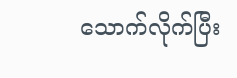သောက်လိုက်ပြီး